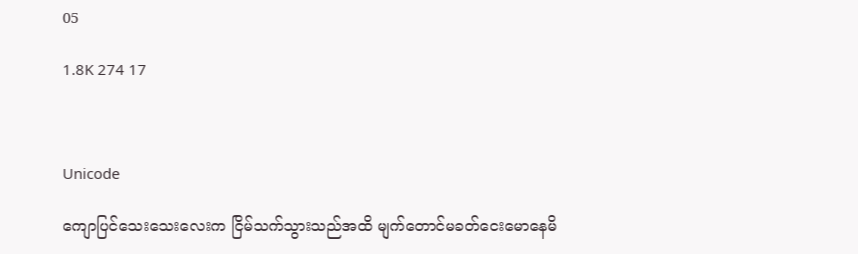05

1.8K 274 17



Unicode

ကျောပြင်သေးသေးလေးက ငြိမ်သက်သွားသည်အထိ မျက်တောင်မခတ်ငေးမောနေမိ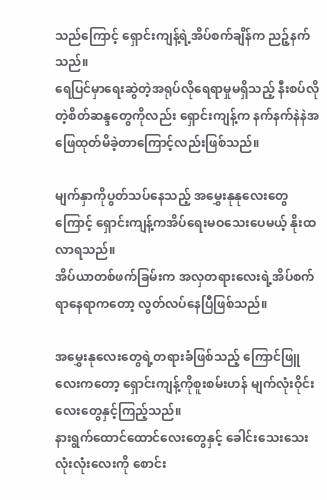သည်ကြောင့် ရှောင်းကျန့်ရဲ့အိပ်စက်ချိန်က ညဉ့်နက်သည်။
ရေပြင်မှာရေးဆွဲတဲ့အရုပ်လိုရေရာမှုမရှိသည့် နီးစပ်လိုတဲ့စိတ်ဆန္ဒတွေကိုလည်း ရှောင်းကျန့်က နက်နက်နဲနဲအဖြေထုတ်မိခဲ့တာကြောင့်လည်းဖြစ်သည်။

မျက်နှာကိုပွတ်သပ်နေသည့် အမွှေးနုနုလေးတွေကြောင့် ရှောင်းကျန့်ကအိပ်ရေးမဝသေးပေမယ့် နိုးထလာရသည်။
အိပ်ယာတစ်ဖက်ခြမ်းက အလှတရားလေးရဲ့အိပ်စက်ရာနေရာကတော့ လွတ်လပ်နေပြီဖြစ်သည်။

အမွှေးနုလေးတွေရဲ့တရားခံဖြစ်သည့် ကြောင်ဖြူလေးကတော့ ရှောင်းကျန့်ကိုစူးစမ်းဟန် မျက်လုံးဝိုင်းလေးတွေနှင့်ကြည့်သည်။
နားရွက်ထောင်ထောင်လေးတွေနှင့် ခေါင်းသေးသေးလုံးလုံးလေးကို စောင်း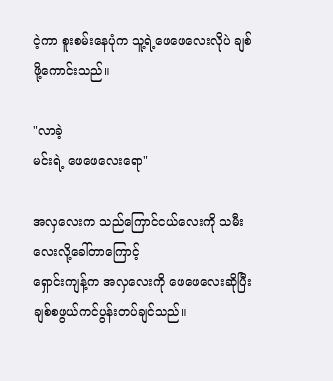ငဲ့ကာ စူးစမ်းနေပုံက သူ့ရဲ့ဖေဖေလေးလိုပဲ ချစ်ဖို့ကောင်းသည်။

"လာခဲ့
မင်းရဲ့ ဖေဖေလေးရော"

အလှလေးက သည်ကြောင်ငယ်လေးကို သမီးလေးလို့ခေါ်တာကြောင့်
ရှောင်းကျန့်က အလှလေးကို ဖေဖေလေးဆိုပြီး ချစ်စဖွယ်ကင်ပွန်းတပ်ချင်သည်။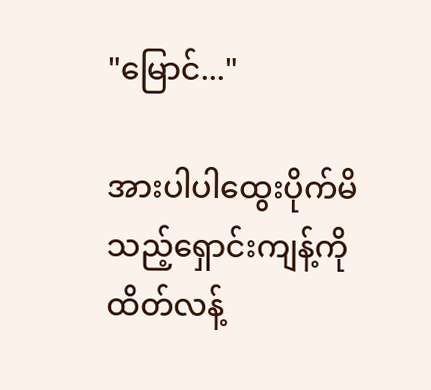"မြောင်..."

အားပါပါထွေးပိုက်မိသည့်ရှောင်းကျန့်ကို ထိတ်လန့်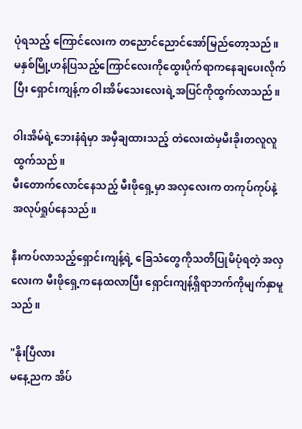ပုံရသည့် ကြောင်လေးက တညောင်ညောင်အော်မြည်တော့သည်။
မနှစ်မြို့ဟန်ပြသည့်ကြောင်လေးကိုထွေးပိုက်ရာကနေချပေးလိုက်ပြီး ရှောင်းကျန့်က ဝါးအိမ်သေးလေးရဲ့အပြင်ကိုထွက်လာသည်။

ဝါးအိမ်ရဲ့ဘေးနံရံမှာ အမှီချထားသည့် တဲလေးထဲမှမီးခိုးတလူလူထွက်သည်။
မီးတောက်လောင်နေသည့် မီးဖိုရှေ့မှာ အလှလေးက တကုပ်ကုပ်နဲ့အလုပ်ရှုပ်နေသည်။

နီးကပ်လာသည့်ရှောင်းကျန့်ရဲ့ ခြေသံတွေကိုသတိပြုမိပုံရတဲ့ အလှလေးက မီးဖိုရှေ့ကနေထလာပြီး ရှောင်းကျန့်ရှိရာဘက်ကိုမျက်နှာမူသည်။

"နိုးပြီလား
မနေ့ညက အိပ်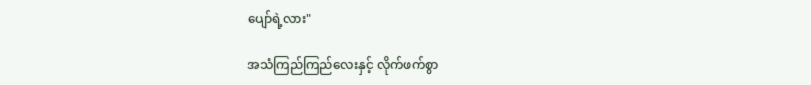ပျော်ရဲ့လား"

အသံကြည်ကြည်လေးနှင့် လိုက်ဖက်စွာ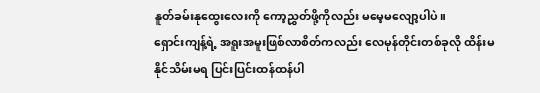နူတ်ခမ်းနုထွေးလေးကို ကော့ညွှတ်ဖို့ကိုလည်း မမေ့မလျော့ပါပဲ။
ရှောင်းကျန့်ရဲ့ အရူးအမူးဖြစ်လာစိတ်ကလည်း လေမုန်တိုင်းတစ်ခုလို ထိန်းမနိုင်သိမ်းမရ ပြင်းပြင်းထန်ထန်ပါ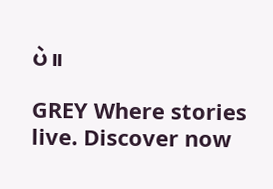ပဲ။

GREY Where stories live. Discover now